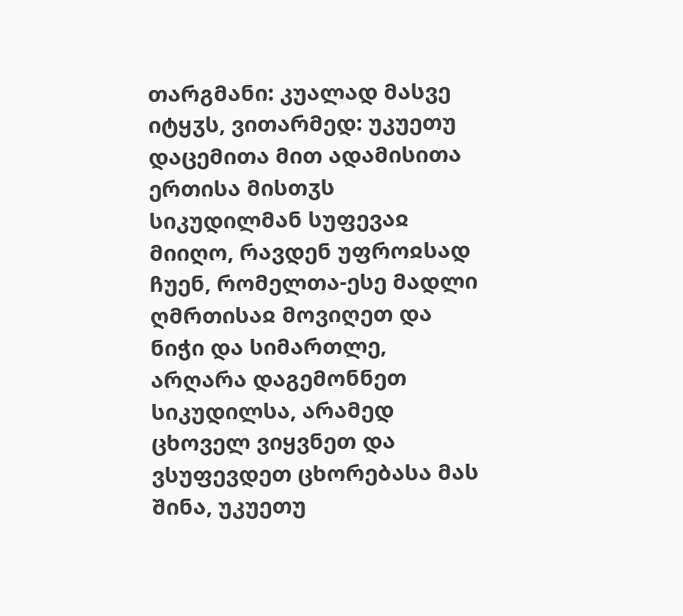თარგმანი: კუალად მასვე იტყჳს, ვითარმედ: უკუეთუ დაცემითა მით ადამისითა ერთისა მისთჳს სიკუდილმან სუფევაჲ მიიღო, რავდენ უფროჲსად ჩუენ, რომელთა-ესე მადლი ღმრთისაჲ მოვიღეთ და ნიჭი და სიმართლე, არღარა დაგემონნეთ სიკუდილსა, არამედ ცხოველ ვიყვნეთ და ვსუფევდეთ ცხორებასა მას შინა, უკუეთუ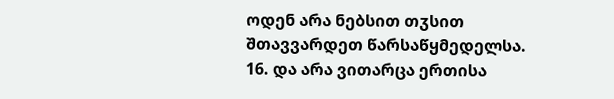ოდენ არა ნებსით თჳსით შთავვარდეთ წარსაწყმედელსა.
16. და არა ვითარცა ერთისა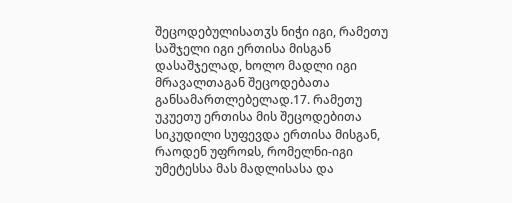შეცოდებულისათჳს ნიჭი იგი, რამეთუ საშჯელი იგი ერთისა მისგან დასაშჯელად, ხოლო მადლი იგი მრავალთაგან შეცოდებათა განსამართლებელად.17. რამეთუ უკუეთუ ერთისა მის შეცოდებითა სიკუდილი სუფევდა ერთისა მისგან, რაოდენ უფროჲს, რომელნი-იგი უმეტესსა მას მადლისასა და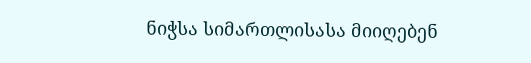ნიჭსა სიმართლისასა მიიღებენ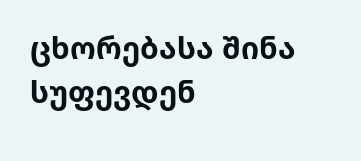ცხორებასა შინა სუფევდენ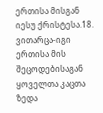ერთისა მისგან იესუ ქრისტესა.18. ვითარცა-იგი ერთისა მის შეცოდებისაგან ყოველთა კაცთა ზედა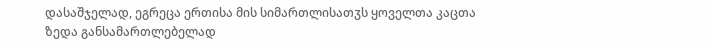დასაშჯელად, ეგრეცა ერთისა მის სიმართლისათჳს ყოველთა კაცთა ზედა განსამართლებელად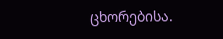ცხორებისა.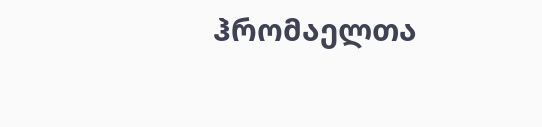ჰრომაელთა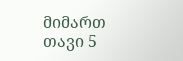მიმართ თავი 5